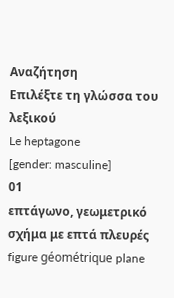Αναζήτηση
Επιλέξτε τη γλώσσα του λεξικού
Le heptagone
[gender: masculine]
01
επτάγωνο, γεωμετρικό σχήμα με επτά πλευρές
figure géométrique plane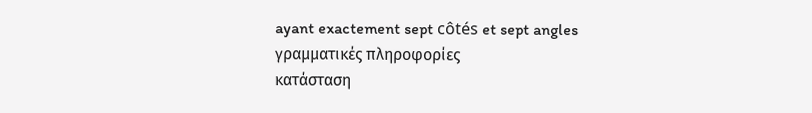ayant exactement sept côtés et sept angles
γραμματικές πληροφορίες
κατάσταση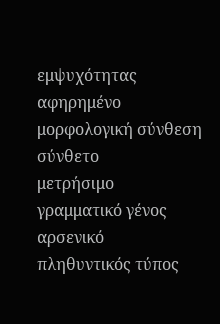εμψυχότητας
αφηρημένο
μορφολογική σύνθεση
σύνθετο
μετρήσιμο
γραμματικό γένος
αρσενικό
πληθυντικός τύπος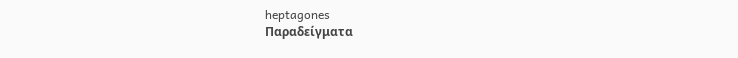heptagones
Παραδείγματα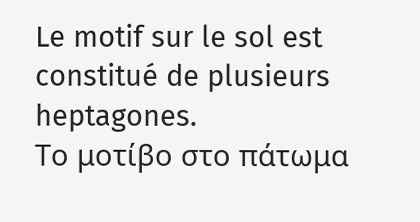Le motif sur le sol est constitué de plusieurs heptagones.
Το μοτίβο στο πάτωμα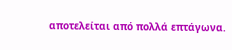αποτελείται από πολλά επτάγωνα.